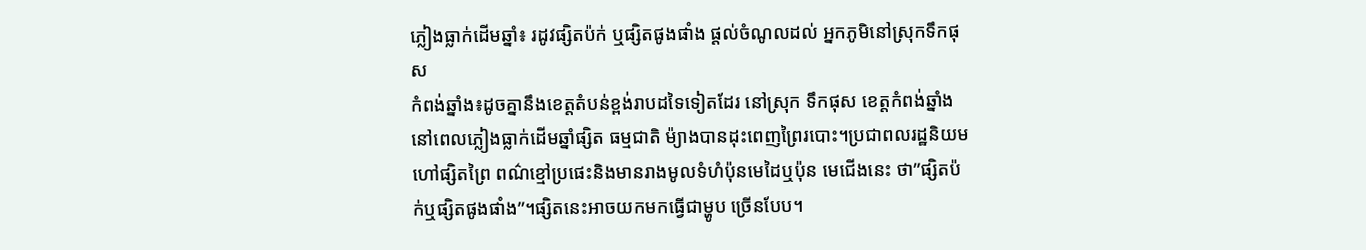ភ្លៀងធ្លាក់ដើមឆ្នាំ៖ រដូវផ្សិតប៉ក់ ឬផ្សិតផូងផាំង ផ្តល់ចំណូលដល់ អ្នកភូមិនៅស្រុកទឹកផុស
កំពង់ឆ្នាំង៖ដូចគ្នានឹងខេត្តតំបន់ខ្ពង់រាបដទៃទៀតដែរ នៅស្រុក ទឹកផុស ខេត្តកំពង់ឆ្នាំង នៅពេលភ្លៀងធ្លាក់ដើមឆ្នាំផ្សិត ធម្មជាតិ ម៉្យាងបានដុះពេញព្រៃរបោះ។ប្រជាពលរដ្ឋនិយមហៅផ្សិតព្រៃ ពណ៌ខ្មៅប្រផេះនិងមានរាងមូលទំហំប៉ុនមេដៃឬប៉ុន មេជើងនេះ ថា”ផ្សិតប៉ក់ឬផ្សិតផូងផាំង”។ផ្សិតនេះអាចយកមកធ្វើជាម្ហូប ច្រើនបែប។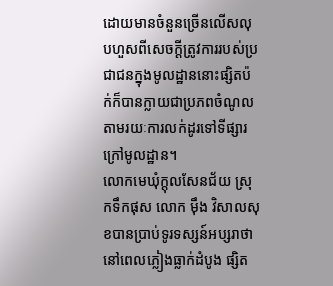ដោយមានចំនួនច្រើនលើសលុបហួសពីសេចក្តីត្រូវការរបស់ប្រជាជនក្នុងមូលដ្ឋាននោះផ្សិតប៉ក់ក៏បានក្លាយជាប្រភពចំណូលតាមរយៈការលក់ដូរទៅទីផ្សារក្រៅមូលដ្ឋាន។
លោកមេឃុំក្តុលសែនជ័យ ស្រុកទឹកផុស លោក ម៉ឹង វិសាលសុខបានប្រាប់ទូរទស្សន៍អប្សរាថា នៅពេលភ្លៀងធ្លាក់ដំបូង ផ្សិត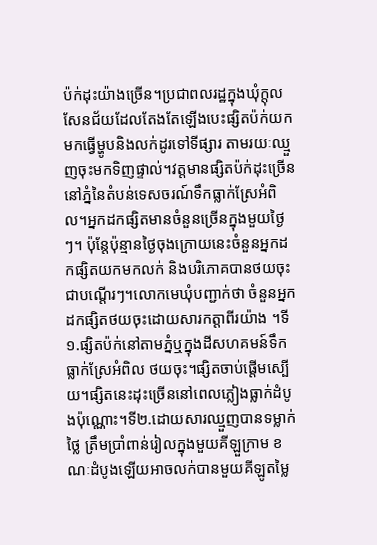ប៉ក់ដុះយ៉ាងច្រើន។ប្រជាពលរដ្ឋក្នុងឃុំក្តុលសែនជ័យដែលតែងតែឡើងបេះផ្សិតប៉ក់យកមកធ្វើម្ហូបនិងលក់ដូរទៅទីផ្សារ តាមរយៈឈ្មួញចុះមកទិញផ្ទាល់។វត្តមានផ្សិតប៉ក់ដុះច្រើននៅភ្នំនៃតំបន់ទេសចរណ៍ទឹកធ្លាក់ស្រែអំពិល។អ្នកដកផ្សិតមានចំនួនច្រើនក្នុងមួយថ្ងៃៗ។ ប៉ុន្តែប៉ុន្មានថ្ងៃចុងក្រោយនេះចំនួនអ្នកដកផ្សិតយកមកលក់ និងបរិភោគបានថយចុះជាបណ្ដើរៗ។លោកមេឃុំបញ្ជាក់ថា ចំនួនអ្នកដកផ្សិតថយចុះដោយសារកត្តាពីរយ៉ាង ។ទី១.ផ្សិតប៉ក់នៅតាមភ្នំឬក្នុងដីសហគមន៍ទឹកធ្លាក់ស្រែអំពិល ថយចុះ។ផ្សិតចាប់ផ្តើមស្បើយ។ផ្សិតនេះដុះច្រើននៅពេលភ្លៀងធ្លាក់ដំបូងប៉ុណ្ណោះ។ទី២.ដោយសារឈ្មួញបានទម្លាក់ថ្លៃ ត្រឹមប្រាំពាន់រៀលក្នុងមួយគីឡួក្រាម ខណៈដំបូងឡើយអាចលក់បានមួយគីឡូតម្លៃ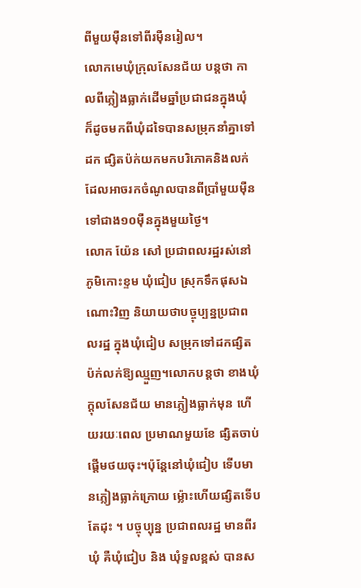ពីមួយម៉ឺនទៅពីរម៉ឺនរៀល។
លោកមេឃុំក្រុលសែនជ័យ បន្តថា កាលពីភ្លៀងធ្លាក់ដើមឆ្នាំប្រជាជនក្នុងឃុំ ក៏ដូចមកពីឃុំដទៃបានសម្រុកនាំគ្នាទៅដក ផ្សិតប៉ក់យកមកបរិភោគនិងលក់ ដែលអាចរកចំណូលបានពីប្រាំមួយម៉ឺន ទៅជាង១០ម៉ឺនក្នុងមួយថ្ងៃ។
លោក យ៉ែន សៅ ប្រជាពលរដ្ឋរស់នៅភូមិកោះខ្ទម ឃុំជៀប ស្រុកទឹកផុសឯណោះវិញ និយាយថាបច្ចុប្បន្នប្រជាពលរដ្ឋ ក្នុងឃុំជៀប សម្រុកទៅដកផ្សិតប៉ក់លក់ឱ្យឈ្មួញ។លោកបន្តថា ខាងឃុំក្តុលសែនជ័យ មានភ្លៀងធ្លាក់មុន ហើយរយៈពេល ប្រមាណមួយខែ ផ្សិតចាប់ផ្ដើមថយចុះ។ប៉ុន្តែនៅឃុំជៀប ទើបមានភ្លៀងធ្លាក់ក្រោយ ម៉្លោះហើយផ្សិតទើបតែដុះ ។ បច្ចុប្បុន្ន ប្រជាពលរដ្ឋ មានពីរឃុំ គឺឃុំជៀប និង ឃុំទួលខ្ពស់ បានស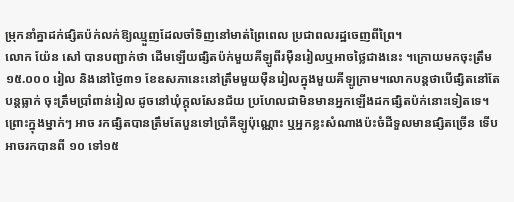ម្រុកនាំគ្នាដក់ផ្សិតប៉ក់លក់ឱ្យឈ្មួញដែលចាំទិញនៅមាត់ព្រៃពេល ប្រជាពលរដ្ឋចេញពីព្រៃ។
លោក យ៉ែន សៅ បានបញ្ជាក់ថា ដើមឡើយផ្សិតប៉ក់មួយគីឡូពីរម៉ឺនរៀលឬអាចថ្លៃជាងនេះ ។ក្រោយមកចុះត្រឹម
១៥.០០០ រៀល និងនៅថ្ងៃ៣១ ខែឧសភានេះនៅត្រឹមមួយម៉ឺនរៀលក្នុងមួយគីឡូក្រាម។លោកបន្តថាបើផ្សិតនៅតែបន្តធ្លាក់ ចុះត្រឹមប្រាំពាន់រៀល ដូចនៅឃុំក្តុលសែនជ័យ ប្រហែលជាមិនមានអ្នកឡើងដកផ្សិតប៉ក់នោះទៀតទេ។ ព្រោះក្នុងម្នាក់ៗ អាច រកផ្សិតបានត្រឹមតែបួនទៅប្រាំគីឡូប៉ុណ្ណោះ ឬអ្នកខ្លះសំណាងប៉ះចំដីទួលមានផ្សិតច្រើន ទើបអាចរកបានពី ១០ ទៅ១៥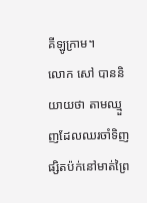គីឡូក្រាម។
លោក សៅ បាននិយាយថា តាមឈ្មួញដែលឈរចាំទិញផ្សិតប៉ក់នៅមាត់ព្រៃ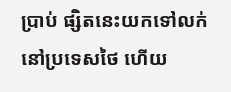ប្រាប់ ផ្សិតនេះយកទៅលក់នៅប្រទេសថៃ ហើយ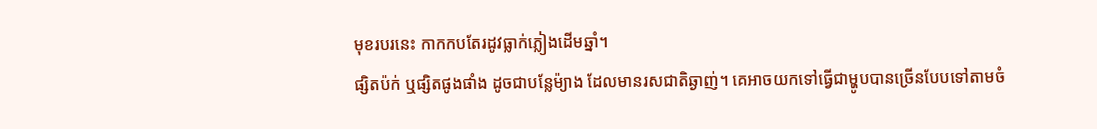មុខរបរនេះ កាកកបតែរដូវធ្លាក់ភ្លៀងដើមឆ្នាំ។
ផ្សិតប៉ក់ ឬផ្សិតផូងផាំង ដូចជាបន្លែម៉្យាង ដែលមានរសជាតិឆ្ងាញ់។ គេអាចយកទៅធ្វើជាម្ហូបបានច្រើនបែបទៅតាមចំ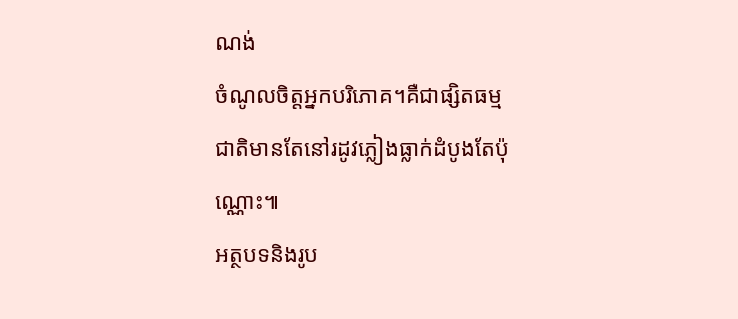ណង់
ចំណូលចិត្តអ្នកបរិភោគ។គឺជាផ្សិតធម្មជាតិមានតែនៅរដូវភ្លៀងធ្លាក់ដំបូងតែប៉ុណ្ណោះ៕
អត្ថបទនិងរូប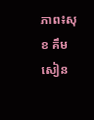ភាព៖សុខ គឹមសៀន